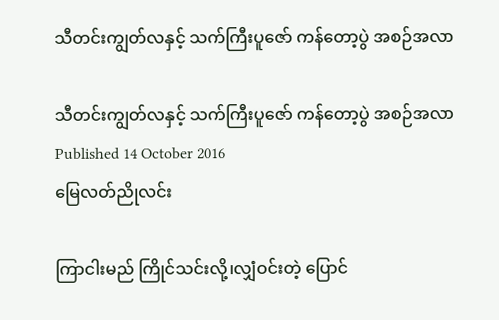သီတင်းကျွတ်လနှင့် သက်ကြီးပူဇော် ကန်တော့ပွဲ အစဉ်အလာ

သီတင်းကျွတ်လနှင့် သက်ကြီးပူဇော် ကန်တော့ပွဲ အစဉ်အလာ
Published 14 October 2016
မြေလတ်ညိုလင်း

ကြာငါးမည် ကြိုင်သင်းလို့၊လျှံဝင်းတဲ့ ပြောင်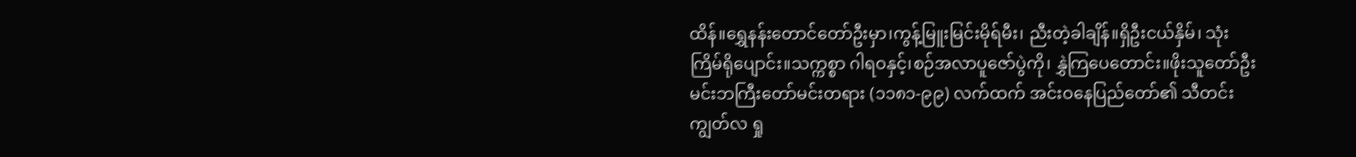ထိန်။ရွှေနန်းတောင်တော်ဦးမှာ၊ကွန့်မြူးမြင်းမိုရ်မီး၊ ညီးတဲ့ခါချိန်။ရှိဦးငယ်နှိမ်၊ သုံးကြိမ်ရိုပျောင်း။သက္ကစ္စာ ဂါရဝနှင့်၊စဉ်အလာပူဇော်ပွဲကို၊ နွှဲကြပေတောင်း။ဖိုးသူတော်ဦးမင်းဘကြီးတော်မင်းတရား (၁၁၈၁-၉၉) လက်ထက် အင်းဝနေပြည်တော်၏ သီတင်းကျွတ်လ ရှု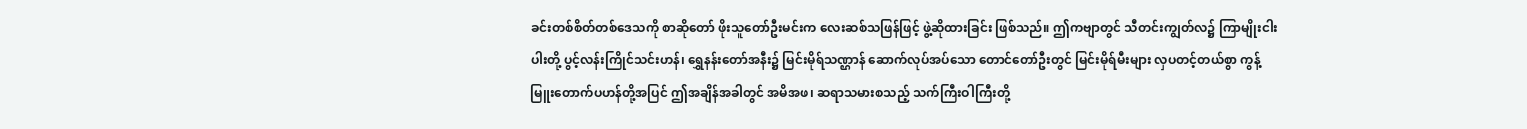ခင်းတစ်စိတ်တစ်ဒေသကို စာဆိုတော် ဖိုးသူတော်ဦးမင်းက လေးဆစ်သဖြန်ဖြင့် ဖွဲ့ဆိုထားခြင်း ဖြစ်သည်။ ဤကဗျာတွင် သီတင်းကျွတ်လ၌ ကြာမျိုးငါးပါးတို့ ပွင့်လန်းကြိုင်သင်းဟန်၊ ရွှေနန်းတော်အနီး၌ မြင်းမိုရ်သဏ္ဌာန် ဆောက်လုပ်အပ်သော တောင်တော်ဦးတွင် မြင်းမိုရ်မီးများ လှပတင့်တယ်စွာ ကွန့်မြူးတောက်ပဟန်တို့အပြင် ဤအချိန်အခါတွင် အမိအဖ၊ ဆရာသမားစသည့် သက်ကြီးဝါကြီးတို့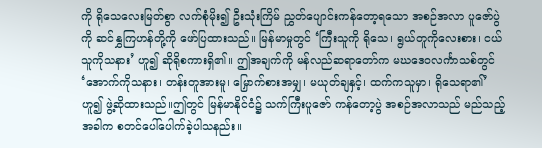ကို ရိုသေလေးမြတ်စွာ လက်စုံမိုး၍ ဦးသုံးကြိမ် ညွှတ်ပျောင်းကန်တော့ရသော အစဉ်အလာ ပူဇော်ပွဲကို ဆင်နွှကြဟန်တို့ကို ဖော်ပြထားသည်။ မြန်မာမှုတွင် ‘ကြီးသူကို ရိုသေ၊ ရွယ်တူကိုလေးစား၊ ငယ်သူကိုသနား’ ဟူ၍ ဆိုရိုစကားရှိ၏။ ဤအချက်ကို မန်လည်ဆရာတော်က မဃဒေဝလင်္ကာသစ်တွင် ‘အောက်ကိုသနား၊ တန်းတူအားမူ၊ မြှောက်စားအမျှ၊ မယုတ်ချနှင့်၊ ထက်ကသူမှာ၊ ရိုသေရာ၏’ ဟူ၍ ဖွဲ့ဆိုထားသည်။ဤတွင် မြန်မာနိုင်ငံ၌ သက်ကြီးပူဇော် ကန်တော့ပွဲ အစဉ်အလာသည် မည်သည့်အခါက စတင်ပေါ်ပေါက်ခဲ့ပါသနည်း။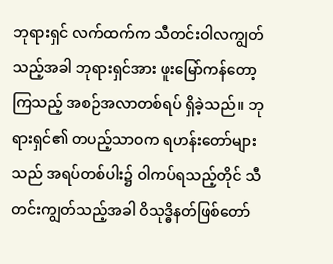ဘုရားရှင် လက်ထက်က သီတင်းဝါလကျွတ်သည့်အခါ ဘုရားရှင်အား ဖူးမြော်ကန်တော့ကြသည့် အစဉ်အလာတစ်ရပ် ရှိခဲ့သည်။ ဘုရားရှင်၏ တပည့်သာဝက ရဟန်းတော်များသည် အရပ်တစ်ပါး၌ ဝါကပ်ရသည့်တိုင် သီတင်းကျွတ်သည့်အခါ ဝိသုဒ္ဓိနတ်ဖြစ်တော်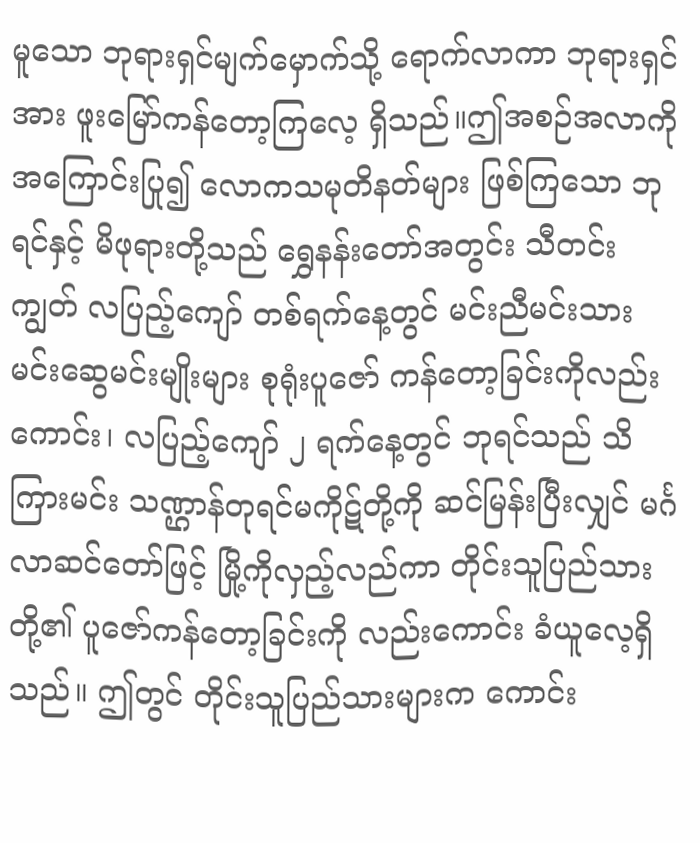မူသော ဘုရားရှင်မျက်မှောက်သို့ ရောက်လာကာ ဘုရားရှင်အား ဖူးမြော်ကန်တော့ကြလေ့ ရှိသည်။ဤအစဉ်အလာကို အကြောင်းပြု၍ လောကသမုတိနတ်များ ဖြစ်ကြသော ဘုရင်နှင့် မိဖုရားတို့သည် ရွှေနန်းတော်အတွင်း သီတင်းကျွတ် လပြည့်ကျော် တစ်ရက်နေ့တွင် မင်းညီမင်းသား မင်းဆွေမင်းမျိုးများ စုရုံးပူဇော် ကန်တော့ခြင်းကိုလည်းကောင်း၊ လပြည့်ကျော် ၂ ရက်နေ့တွင် ဘုရင်သည် သိကြားမင်း သဏ္ဌာန်တုရင်မကိုဋ်တို့ကို ဆင်မြန်းပြီးလျှင် မင်္ဂလာဆင်တော်ဖြင့် မြို့ကိုလှည့်လည်ကာ တိုင်းသူပြည်သားတို့၏ ပူဇော်ကန်တော့ခြင်းကို လည်းကောင်း ခံယူလေ့ရှိသည်။ ဤတွင် တိုင်းသူပြည်သားများက ကောင်း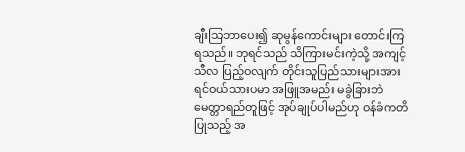ချီးသြဘာပေး၍ ဆုမွန်ကောင်းများ တောင်းကြရသည်။ ဘုရင်သည် သိကြားမင်းကဲ့သို့ အကျင့်သီလ ပြည့်ဝလျက် တိုင်းသူပြည်သားများအား ရင်ဝယ်သားပမာ အဖြူအမည်း မခွဲခြားဘဲ မေတ္တာရည်တူဖြင့် အုပ်ချုပ်ပါမည်ဟု ဝန်ခံကတိပြုသည့် အ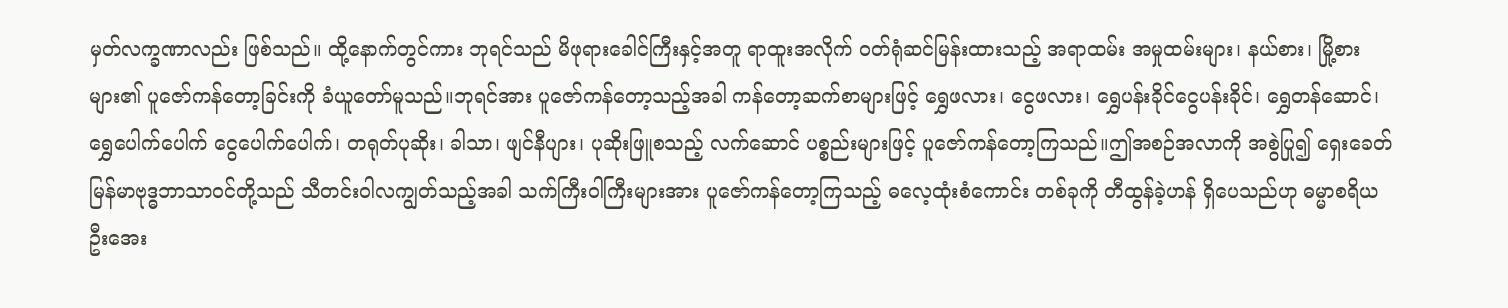မှတ်လက္ခဏာလည်း ဖြစ်သည်။ ထို့နောက်တွင်ကား ဘုရင်သည် မိဖုရားခေါင်ကြီးနှင့်အတူ ရာထူးအလိုက် ဝတ်ရုံဆင်မြန်းထားသည့် အရာထမ်း အမှုထမ်းများ၊ နယ်စား၊ မြို့စားများ၏ ပူဇော်ကန်တော့ခြင်းကို ခံယူတော်မူသည်။ဘုရင်အား ပူဇော်ကန်တော့သည့်အခါ ကန်တော့ဆက်စာများဖြင့် ရွှေဖလား၊ ငွေဖလား၊ ရွှေပန်းခိုင်ငွေပန်းခိုင်၊ ရွှေတန်ဆောင်၊ ရွှေပေါက်ပေါက် ငွေပေါက်ပေါက်၊ တရုတ်ပုဆိုး၊ ခါသာ၊ ဖျင်နီပျား၊ ပုဆိုးဖြူစသည့် လက်ဆောင် ပစ္စည်းများဖြင့် ပူဇော်ကန်တော့ကြသည်။ဤအစဉ်အလာကို အစွဲပြု၍ ရှေးခေတ် မြန်မာဗုဒ္ဓဘာသာဝင်တို့သည် သီတင်းဝါလကျွတ်သည့်အခါ သက်ကြီးဝါကြီးများအား ပူဇော်ကန်တော့ကြသည့် ဓလေ့ထုံးစံကောင်း တစ်ခုကို တီထွန်ခဲ့ဟန် ရှိပေသည်ဟု ဓမ္မာစရိယ ဦးအေး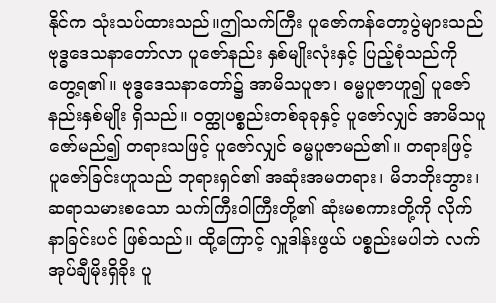နိုင်က သုံးသပ်ထားသည်။ဤသက်ကြီး ပူဇော်ကန်တော့ပွဲများသည် ဗုဒ္ဓဒေသနာတော်လာ ပူဇော်နည်း နှစ်မျိုးလုံးနှင့် ပြည့်စုံသည်ကို တွေ့ရ၏။ ဗုဒ္ဓဒေသနာတော်၌ အာမိသပူဇာ၊ ဓမ္မပူဇာဟူ၍ ပူဇော်နည်းနှစ်မျိုး ရှိသည်။ ဝတ္ထုပစ္စည်းတစ်ခုခုနှင့် ပူဇော်လျှင် အာမိသပူဇော်မည်၍ တရားသဖြင့် ပူဇော်လျှင် ဓမ္မပူဇာမည်၏။ တရားဖြင့် ပူဇော်ခြင်းဟူသည် ဘုရားရှင်၏ အဆုံးအမတရား၊ မိဘဘိုးဘွား၊ ဆရာသမားစသော သက်ကြီးဝါကြီးတို့၏ ဆုံးမစကားတို့ကို လိုက်နာခြင်းပင် ဖြစ်သည်။ ထို့ကြောင့် လှူဒါန်းဖွယ် ပစ္စည်းမပါဘဲ လက်အုပ်ချီမိုးရှိခိုး ပူ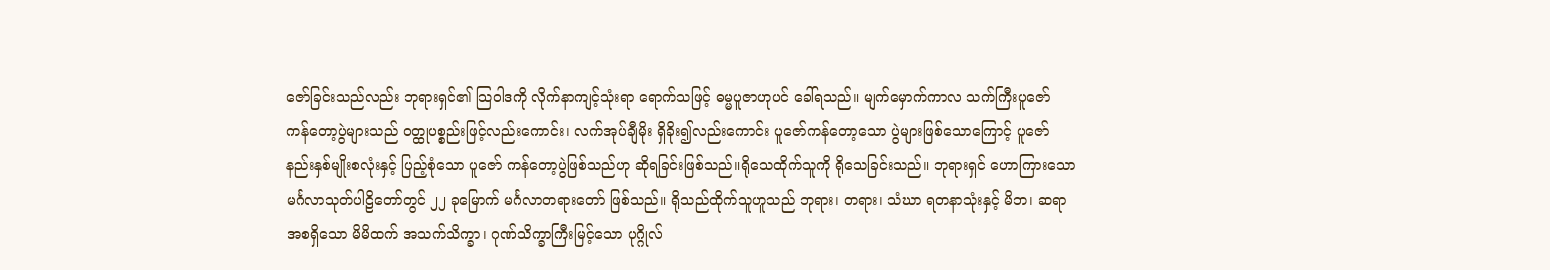ဇော်ခြင်းသည်လည်း ဘုရားရှင်၏ သြဝါဒကို လိုက်နာကျင့်သုံးရာ ရောက်သဖြင့် ဓမ္မပူဇာဟုပင် ခေါ်ရသည်။ မျက်မှောက်ကာလ သက်ကြီးပူဇော် ကန်တော့ပွဲများသည် ဝတ္ထုပစ္စည်းဖြင့်လည်းကောင်း၊ လက်အုပ်ချီမိုး ရှိခိုး၍လည်းကောင်း ပူဇော်ကန်တော့သော ပွဲများဖြစ်သောကြောင့် ပူဇော်နည်းနှစ်မျိုးစလုံးနှင့် ပြည့်စုံသော ပူဇော် ကန်တော့ပွဲဖြစ်သည်ဟု ဆိုရခြင်းဖြစ်သည်။ရိုသေထိုက်သူကို ရိုသေခြင်းသည်။ ဘုရားရှင် ဟောကြားသော မင်္ဂလာသုတ်ပါဠိတော်တွင် ၂၂ ခုမြောက် မင်္ဂလာတရားတော် ဖြစ်သည်။ ရိုသည်ထိုက်သူဟူသည် ဘုရား၊ တရား၊ သံဃာ ရတနာသုံးနှင့် မိဘ၊ ဆရာ အစရှိသော မိမိထက် အသက်သိက္ခာ၊ ဂုဏ်သိက္ခာကြီးမြင့်သော ပုဂ္ဂိုလ်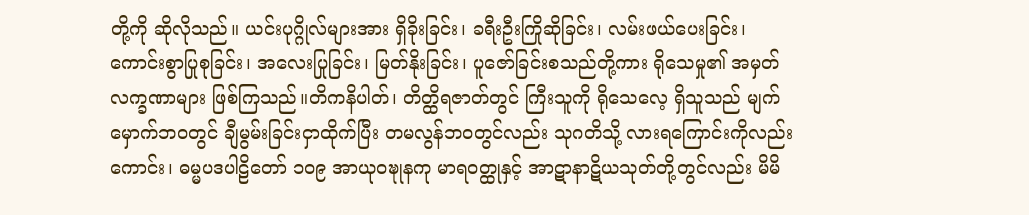တို့ကို ဆိုလိုသည်။ ယင်းပုဂ္ဂိုလ်များအား ရှိခိုးခြင်း၊ ခရီးဦးကြိုဆိုခြင်း၊ လမ်းဖယ်ပေးခြင်း၊ ကောင်းစွာပြုစုခြင်း၊ အလေးပြုခြင်း၊ မြတ်နိုးခြင်း၊ ပူဇော်ခြင်းစသည်တို့ကား ရိုသေမှု၏ အမှတ် လက္ခဏာများ ဖြစ်ကြသည်။တိကနိပါတ်၊ တိတ္ထိရဇာတ်တွင် ကြီးသူကို ရိုသေလေ့ ရှိသူသည် မျက်မှောက်ဘဝတွင် ချီမွမ်းခြင်းငှာထိုက်ပြီး တမလွန်ဘဝတွင်လည်း သုဂတိသို့ လားရကြောင်းကိုလည်းကောင်း၊ ဓမ္မပဒပါဠိတော် ၁၀၉ အာယုဝဍ္ဎုနကု မာရဝတ္ထုနှင့် အာဋာနာဋိယသုတ်တို့တွင်လည်း မိမိ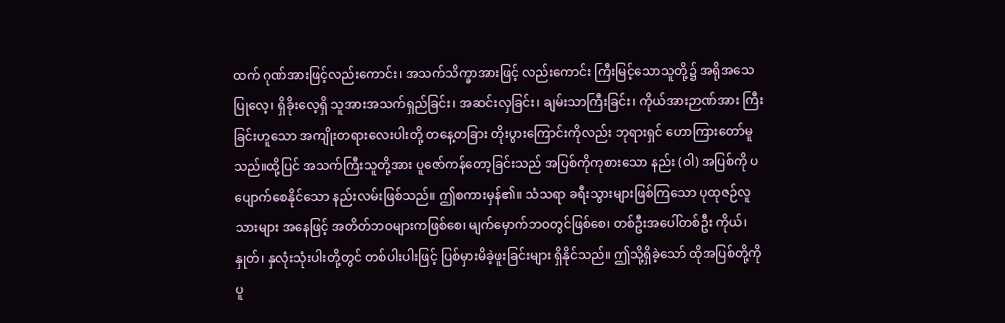ထက် ဂုဏ်အားဖြင့်လည်းကောင်း၊ အသက်သိက္ခာအားဖြင့် လည်းကောင်း ကြီးမြင့်သောသူတို့၌ အရိုအသေပြုလေ့၊ ရှိခိုးလေ့ရှိ သူအားအသက်ရှည်ခြင်း၊ အဆင်းလှခြင်း၊ ချမ်းသာကြီးခြင်း၊ ကိုယ်အားဉာဏ်အား ကြီးခြင်းဟူသော အကျိုးတရားလေးပါးတို့ တနေ့တခြား တိုးပွားကြောင်းကိုလည်း ဘုရားရှင် ဟောကြားတော်မူသည်။ထို့ပြင် အသက်ကြီးသူတို့အား ပူဇော်ကန်တော့ခြင်းသည် အပြစ်ကိုကုစားသော နည်း (ဝါ) အပြစ်ကို ပပျောက်စေနိုင်သော နည်းလမ်းဖြစ်သည်။ ဤစကားမှန်၏။ သံသရာ ခရီးသွားများဖြစ်ကြသော ပုထုဇဉ်လူသားများ အနေဖြင့် အတိတ်ဘဝများကဖြစ်စေ၊ မျက်မှောက်ဘဝတွင်ဖြစ်စေ၊ တစ်ဦးအပေါ်တစ်ဦး ကိုယ်၊ နှုတ်၊ နှလုံးသုံးပါးတို့တွင် တစ်ပါးပါးဖြင့် ပြစ်မှားမိခဲ့ဖူးခြင်းများ ရှိနိုင်သည်။ ဤသို့ရှိခဲ့သော် ထိုအပြစ်တို့ကို ပူ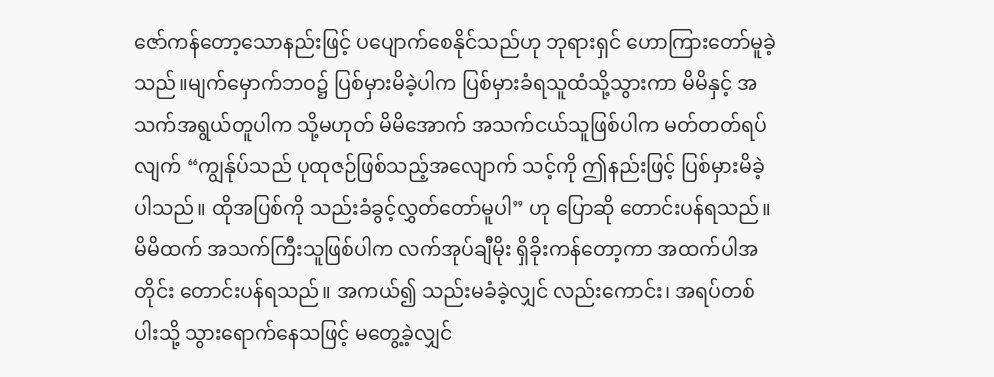ဇော်ကန်တော့သောနည်းဖြင့် ပပျောက်စေနိုင်သည်ဟု ဘုရားရှင် ဟောကြားတော်မူခဲ့သည်။မျက်မှောက်ဘဝ၌ ပြစ်မှားမိခဲ့ပါက ပြစ်မှားခံရသူထံသို့သွားကာ မိမိနှင့် အသက်အရွယ်တူပါက သို့မဟုတ် မိမိအောက် အသက်ငယ်သူဖြစ်ပါက မတ်တတ်ရပ်လျက် “ကျွန်ုပ်သည် ပုထုဇဉ်ဖြစ်သည့်အလျောက် သင့်ကို ဤနည်းဖြင့် ပြစ်မှားမိခဲ့ပါသည်။ ထိုအပြစ်ကို သည်းခံခွင့်လွှတ်တော်မူပါ” ဟု ပြောဆို တောင်းပန်ရသည်။ မိမိထက် အသက်ကြီးသူဖြစ်ပါက လက်အုပ်ချီမိုး ရှိခိုးကန်တော့ကာ အထက်ပါအတိုင်း တောင်းပန်ရသည်။ အကယ်၍ သည်းမခံခဲ့လျှင် လည်းကောင်း၊ အရပ်တစ်ပါးသို့ သွားရောက်နေသဖြင့် မတွေ့ခဲ့လျှင်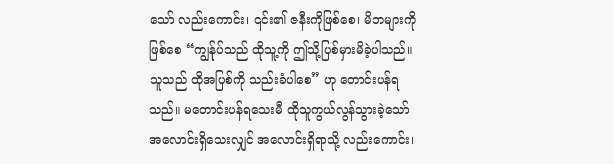သော် လည်းကောင်း၊ ၎င်း၏ ဇနီးကိုဖြစ်စေ၊ မိဘများကိုဖြစ်စေ “ကျွန်ုပ်သည် ထိုသူ့ကို ဤသို့ပြစ်မှားမိခဲ့ပါသည်။ သူသည် ထိုအပြစ်ကို သည်းခံပါစေ” ဟု တောင်းပန်ရသည်။ မတောင်းပန်ရသေးမီ ထိုသူကွယ်လွန်သွားခဲ့သော် အလောင်းရှိသေးလျှင် အလောင်းရှိရာသို့ လည်းကောင်း၊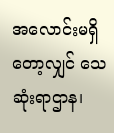အလောင်းမရှိတော့လျှင် သေဆုံးရာဌာန၊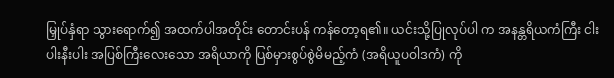မြှုပ်နှံရာ သွားရောက်၍ အထက်ပါအတိုင်း တောင်းပန် ကန်တော့ရ၏။ ယင်းသို့ပြုလုပ်ပါ က အနန္တရိယကံကြီး ငါးပါးနီးပါး အပြစ်ကြီးလေးသော အရိယာကို ပြစ်မှားစွပ်စွဲမိမည့်ကံ (အရိယူပဝါဒကံ) ကို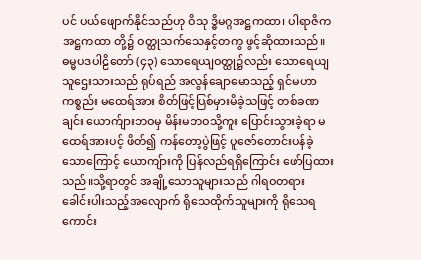ပင် ပယ်ဖျောက်နိုင်သည်ဟု ဝိသု ဒ္ဓိမဂ္ဂအဋ္ဌကထာ၊ ပါရာဇိကအဋ္ဌကထာ တို့၌ ဝတ္ထုသက်သေနှင့်တကွ ဖွင့်ဆိုထားသည်။ ဓမ္မပဒပါဠိတော် (၄၃) သောရေယျဝတ္ထု၌လည်း သောရေယျသူဌေးသားသည် ရုပ်ရည် အလွန်ချောမောသည့် ရှင်မဟာကစ္စည်း မထေရ်အား စိတ်ဖြင့်ပြစ်မှားမိခဲ့သဖြင့် တစ်ခဏချင်း ယောက်ျားဘဝမှ မိန်းမဘဝသို့ကူး ပြောင်းသွားခဲ့ရာ မထေရ်အားပင့် ဖိတ်၍ ကန်တော့ပွဲဖြင့် ပူဇော်တောင်းပန်ခဲ့သောကြောင့် ယောကျ်ားကို ပြန်လည်ရရှိကြောင်း ဖော်ပြထားသည်။သို့ရာတွင် အချို့သောသူများသည် ဂါရဝတရား ခေါင်းပါးသည့်အလျောက် ရိုသေထိုက်သူများကို ရိုသေရကောင်း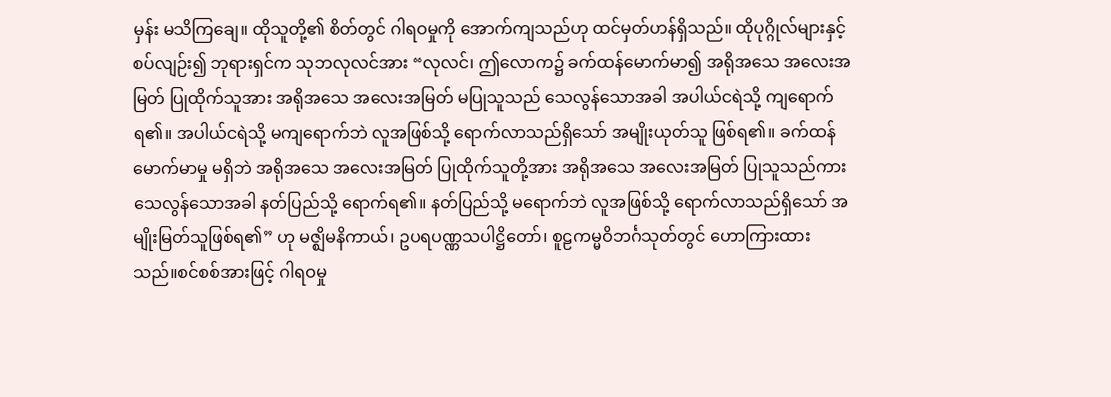မှန်း မသိကြချေ။ ထိုသူတို့၏ စိတ်တွင် ဂါရဝမှုကို အောက်ကျသည်ဟု ထင်မှတ်ဟန်ရှိသည်။ ထိုပုဂ္ဂိုလ်များနှင့် စပ်လျဉ်း၍ ဘုရားရှင်က သုဘလုလင်အား “လုလင်၊ ဤလောက၌ ခက်ထန်မောက်မာ၍ အရိုအသေ အလေးအမြတ် ပြုထိုက်သူအား အရိုအသေ အလေးအမြတ် မပြုသူသည် သေလွန်သောအခါ အပါယ်ငရဲသို့ ကျရောက်ရ၏။ အပါယ်ငရဲသို့ မကျရောက်ဘဲ လူအဖြစ်သို့ ရောက်လာသည်ရှိသော် အမျိုးယုတ်သူ ဖြစ်ရ၏။ ခက်ထန်မောက်မာမှု မရှိဘဲ အရိုအသေ အလေးအမြတ် ပြုထိုက်သူတို့အား အရိုအသေ အလေးအမြတ် ပြုသူသည်ကား သေလွန်သောအခါ နတ်ပြည်သို့ ရောက်ရ၏။ နတ်ပြည်သို့ မရောက်ဘဲ လူအဖြစ်သို့ ရောက်လာသည်ရှိသော် အမျိုးမြတ်သူဖြစ်ရ၏” ဟု မဇ္ဈိမနိကာယ်၊ ဥပရပဏ္ဏသပါဋ္ဌိတော်၊ စူဠကမ္မဝိဘင်္ဂသုတ်တွင် ဟောကြားထားသည်။စင်စစ်အားဖြင့် ဂါရဝမှု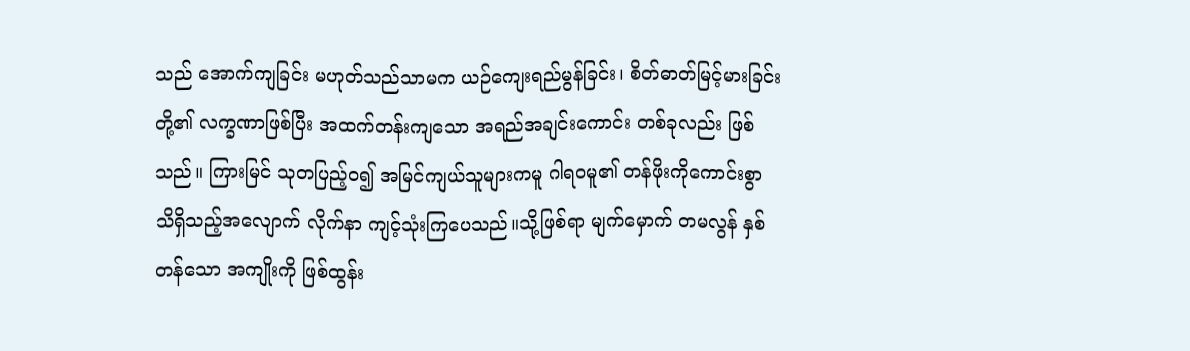သည် အောက်ကျခြင်း မဟုတ်သည်သာမက ယဉ်ကျေးရည်မွန်ခြင်း၊ စိတ်ဓာတ်မြင့်မားခြင်းတို့၏ လက္ခဏာဖြစ်ပြီး အထက်တန်းကျသော အရည်အချင်းကောင်း တစ်ခုလည်း ဖြစ်သည်။ ကြားမြင် သုတပြည့်ဝ၍ အမြင်ကျယ်သူများကမူ ဂါရဝမူ၏ တန်ဖိုးကိုကောင်းစွာ သိရှိသည့်အလျောက် လိုက်နာ ကျင့်သုံးကြပေသည်။သို့ဖြစ်ရာ မျက်မှောက် တမလွန် နှစ်တန်သော အကျိုးကို ဖြစ်ထွန်း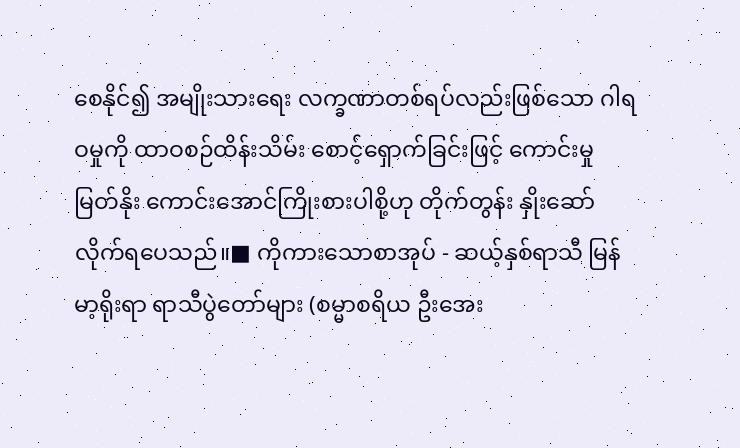စေနိုင်၍ အမျိုးသားရေး လက္ခဏာတစ်ရပ်လည်းဖြစ်သော ဂါရဝမှုကို ထာဝစဉ်ထိန်းသိမ်း စောင့်ရှောက်ခြင်းဖြင့် ကောင်းမှုမြတ်နိုး ကောင်းအောင်ကြိုးစားပါစို့ဟု တိုက်တွန်း နှိုးဆော်လိုက်ရပေသည်။■ ကိုကားသောစာအုပ် - ဆယ့်နှစ်ရာသီ မြန်မာ့ရိုးရာ ရာသီပွဲတော်များ (စမ္မာစရိယ ဦးအေး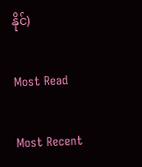နိုင်)

Most Read

Most Recent